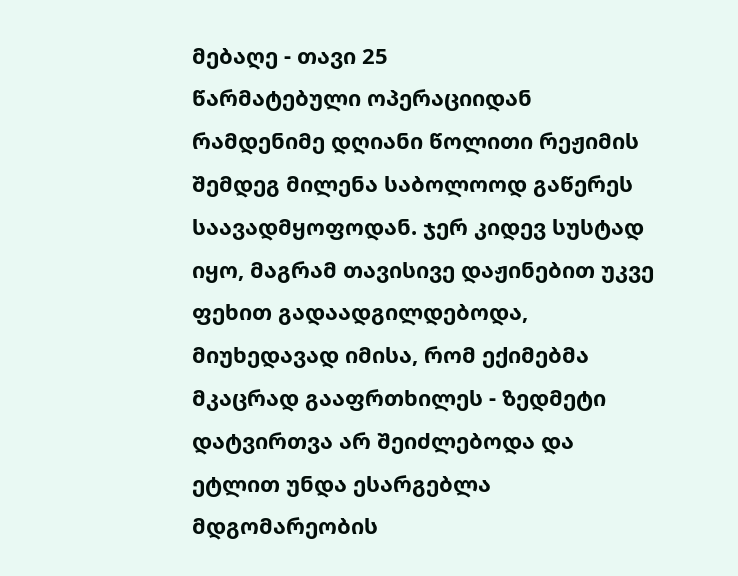მებაღე - თავი 25
წარმატებული ოპერაციიდან რამდენიმე დღიანი წოლითი რეჟიმის შემდეგ მილენა საბოლოოდ გაწერეს საავადმყოფოდან. ჯერ კიდევ სუსტად იყო, მაგრამ თავისივე დაჟინებით უკვე ფეხით გადაადგილდებოდა, მიუხედავად იმისა, რომ ექიმებმა მკაცრად გააფრთხილეს - ზედმეტი დატვირთვა არ შეიძლებოდა და ეტლით უნდა ესარგებლა მდგომარეობის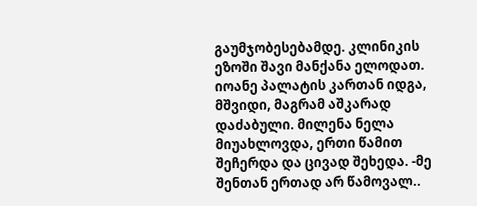გაუმჯობესებამდე. კლინიკის ეზოში შავი მანქანა ელოდათ. იოანე პალატის კართან იდგა, მშვიდი, მაგრამ აშკარად დაძაბული. მილენა ნელა მიუახლოვდა, ერთი წამით შეჩერდა და ცივად შეხედა. -მე შენთან ერთად არ წამოვალ..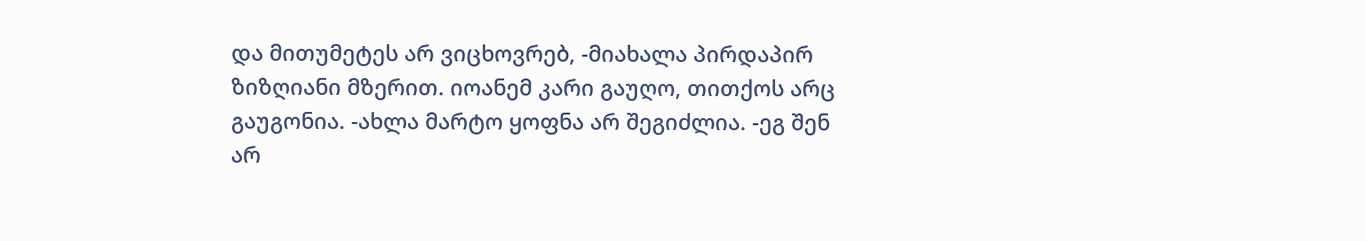და მითუმეტეს არ ვიცხოვრებ, -მიახალა პირდაპირ ზიზღიანი მზერით. იოანემ კარი გაუღო, თითქოს არც გაუგონია. -ახლა მარტო ყოფნა არ შეგიძლია. -ეგ შენ არ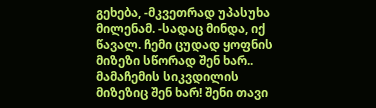გეხება, -მკვეთრად უპასუხა მილენამ. -სადაც მინდა, იქ წავალ. ჩემი ცუდად ყოფნის მიზეზი სწორად შენ ხარ.. მამაჩემის სიკვდილის მიზეზიც შენ ხარ! შენი თავი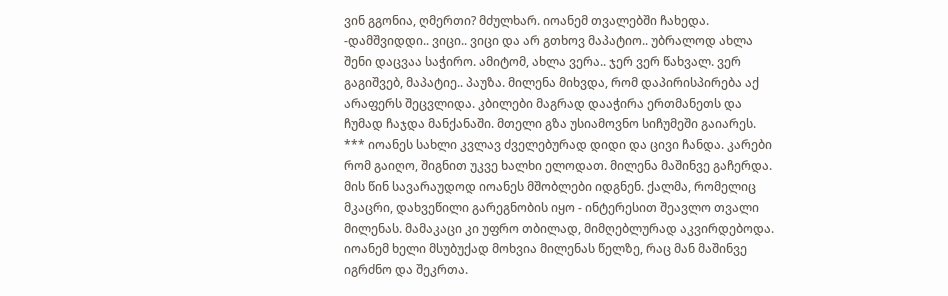ვინ გგონია, ღმერთი? მძულხარ. იოანემ თვალებში ჩახედა. -დამშვიდდი.. ვიცი.. ვიცი და არ გთხოვ მაპატიო.. უბრალოდ ახლა შენი დაცვაა საჭირო. ამიტომ, ახლა ვერა.. ჯერ ვერ წახვალ. ვერ გაგიშვებ, მაპატიე.. პაუზა. მილენა მიხვდა, რომ დაპირისპირება აქ არაფერს შეცვლიდა. კბილები მაგრად დააჭირა ერთმანეთს და ჩუმად ჩაჯდა მანქანაში. მთელი გზა უსიამოვნო სიჩუმეში გაიარეს. *** იოანეს სახლი კვლავ ძველებურად დიდი და ცივი ჩანდა. კარები რომ გაიღო, შიგნით უკვე ხალხი ელოდათ. მილენა მაშინვე გაჩერდა. მის წინ სავარაუდოდ იოანეს მშობლები იდგნენ. ქალმა, რომელიც მკაცრი, დახვეწილი გარეგნობის იყო - ინტერესით შეავლო თვალი მილენას. მამაკაცი კი უფრო თბილად, მიმღებლურად აკვირდებოდა. იოანემ ხელი მსუბუქად მოხვია მილენას წელზე, რაც მან მაშინვე იგრძნო და შეკრთა.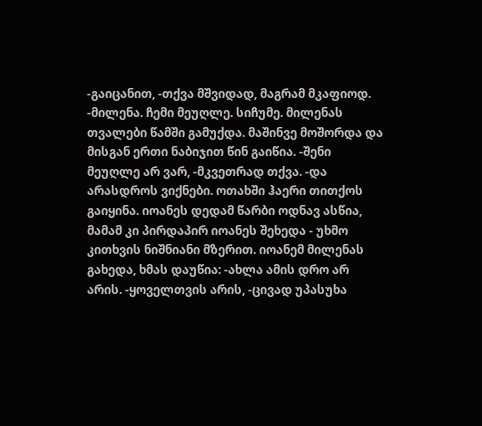-გაიცანით, -თქვა მშვიდად, მაგრამ მკაფიოდ. -მილენა. ჩემი მეუღლე. სიჩუმე. მილენას თვალები წამში გამუქდა. მაშინვე მოშორდა და მისგან ერთი ნაბიჯით წინ გაიწია. -შენი მეუღლე არ ვარ, -მკვეთრად თქვა. -და არასდროს ვიქნები. ოთახში ჰაერი თითქოს გაიყინა. იოანეს დედამ წარბი ოდნავ ასწია, მამამ კი პირდაპირ იოანეს შეხედა - უხმო კითხვის ნიშნიანი მზერით. იოანემ მილენას გახედა, ხმას დაუწია: -ახლა ამის დრო არ არის. -ყოველთვის არის, -ცივად უპასუხა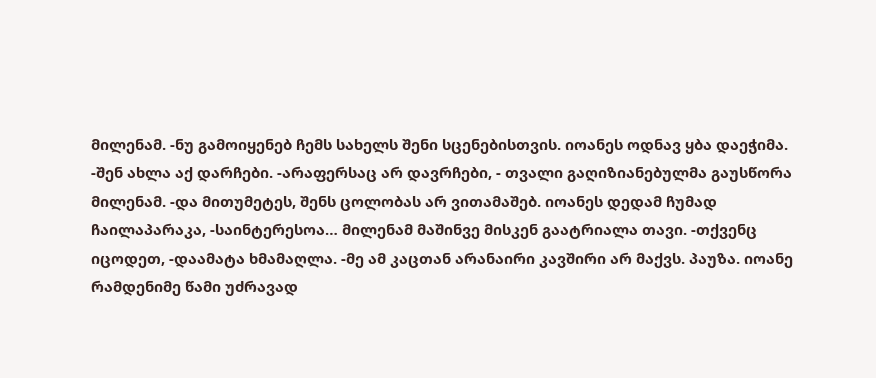მილენამ. -ნუ გამოიყენებ ჩემს სახელს შენი სცენებისთვის. იოანეს ოდნავ ყბა დაეჭიმა. -შენ ახლა აქ დარჩები. -არაფერსაც არ დავრჩები, - თვალი გაღიზიანებულმა გაუსწორა მილენამ. -და მითუმეტეს, შენს ცოლობას არ ვითამაშებ. იოანეს დედამ ჩუმად ჩაილაპარაკა, -საინტერესოა… მილენამ მაშინვე მისკენ გაატრიალა თავი. -თქვენც იცოდეთ, -დაამატა ხმამაღლა. -მე ამ კაცთან არანაირი კავშირი არ მაქვს. პაუზა. იოანე რამდენიმე წამი უძრავად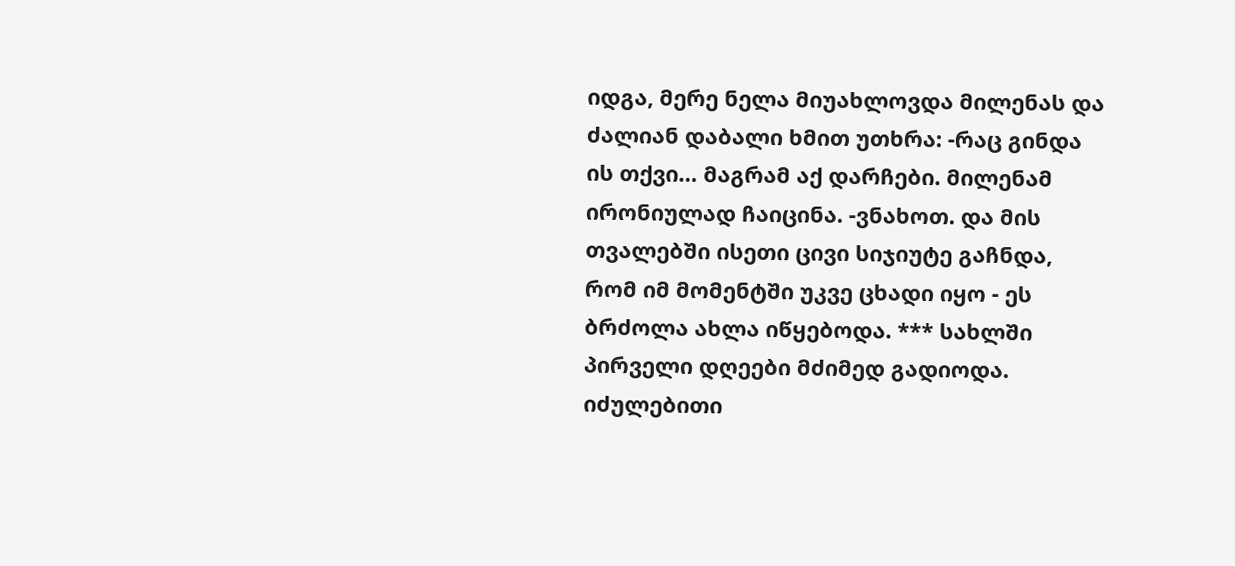იდგა, მერე ნელა მიუახლოვდა მილენას და ძალიან დაბალი ხმით უთხრა: -რაც გინდა ის თქვი… მაგრამ აქ დარჩები. მილენამ ირონიულად ჩაიცინა. -ვნახოთ. და მის თვალებში ისეთი ცივი სიჯიუტე გაჩნდა, რომ იმ მომენტში უკვე ცხადი იყო - ეს ბრძოლა ახლა იწყებოდა. *** სახლში პირველი დღეები მძიმედ გადიოდა. იძულებითი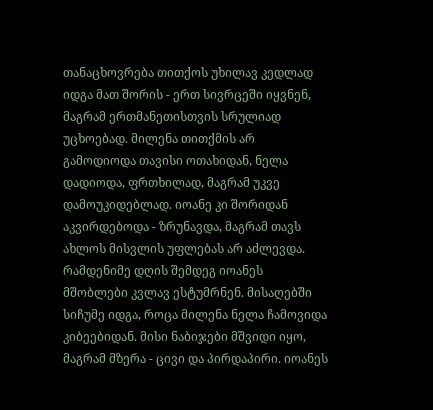თანაცხოვრება თითქოს უხილავ კედლად იდგა მათ შორის - ერთ სივრცეში იყვნენ, მაგრამ ერთმანეთისთვის სრულიად უცხოებად. მილენა თითქმის არ გამოდიოდა თავისი ოთახიდან, ნელა დადიოდა, ფრთხილად, მაგრამ უკვე დამოუკიდებლად. იოანე კი შორიდან აკვირდებოდა - ზრუნავდა, მაგრამ თავს ახლოს მისვლის უფლებას არ აძლევდა. რამდენიმე დღის შემდეგ იოანეს მშობლები კვლავ ესტუმრნენ. მისაღებში სიჩუმე იდგა, როცა მილენა ნელა ჩამოვიდა კიბეებიდან. მისი ნაბიჯები მშვიდი იყო, მაგრამ მზერა - ცივი და პირდაპირი. იოანეს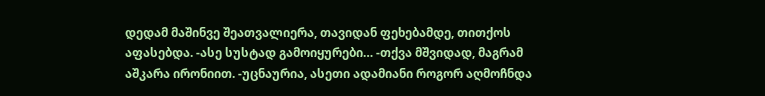დედამ მაშინვე შეათვალიერა, თავიდან ფეხებამდე, თითქოს აფასებდა. -ასე სუსტად გამოიყურები… -თქვა მშვიდად, მაგრამ აშკარა ირონიით. -უცნაურია, ასეთი ადამიანი როგორ აღმოჩნდა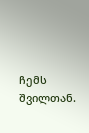ჩემს შვილთან.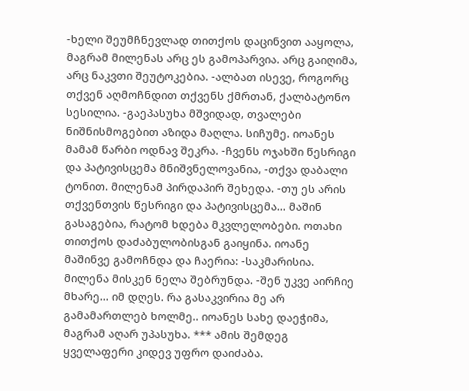-ხელი შეუმჩნევლად თითქოს დაცინვით ააყოლა, მაგრამ მილენას არც ეს გამოპარვია. არც გაიღიმა, არც ნაკვთი შეუტოკებია. -ალბათ ისევე, როგორც თქვენ აღმოჩნდით თქვენს ქმრთან, ქალბატონო სესილია. -გაეპასუხა მშვიდად, თვალები ნიშნისმოგებით აზიდა მაღლა. სიჩუმე. იოანეს მამამ წარბი ოდნავ შეკრა. -ჩვენს ოჯახში წესრიგი და პატივისცემა მნიშვნელოვანია, -თქვა დაბალი ტონით. მილენამ პირდაპირ შეხედა. -თუ ეს არის თქვენთვის წესრიგი და პატივისცემა… მაშინ გასაგებია, რატომ ხდება მკვლელობები. ოთახი თითქოს დაძაბულობისგან გაიყინა. იოანე მაშინვე გამოჩნდა და ჩაერია: -საკმარისია. მილენა მისკენ ნელა შებრუნდა. -შენ უკვე აირჩიე მხარე… იმ დღეს. რა გასაკვირია მე არ გამამართლებ ხოლმე.. იოანეს სახე დაეჭიმა, მაგრამ აღარ უპასუხა. *** ამის შემდეგ ყველაფერი კიდევ უფრო დაიძაბა.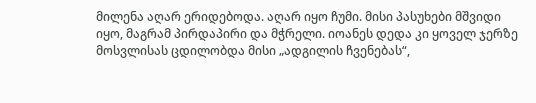მილენა აღარ ერიდებოდა. აღარ იყო ჩუმი. მისი პასუხები მშვიდი იყო, მაგრამ პირდაპირი და მჭრელი. იოანეს დედა კი ყოველ ჯერზე მოსვლისას ცდილობდა მისი „ადგილის ჩვენებას“,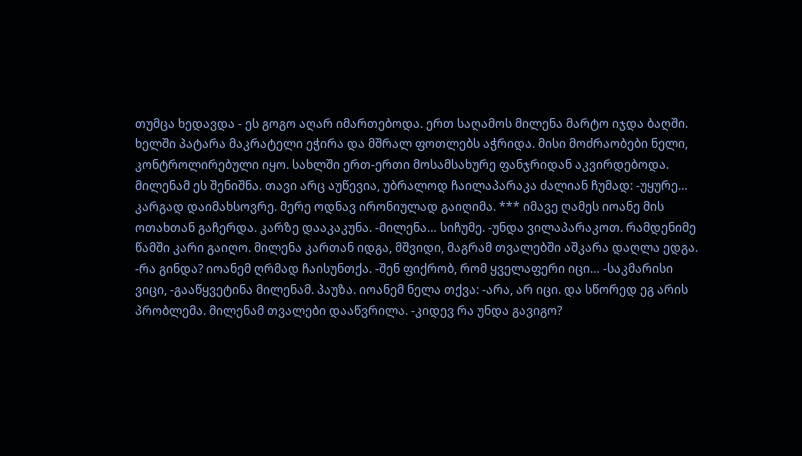თუმცა ხედავდა - ეს გოგო აღარ იმართებოდა. ერთ საღამოს მილენა მარტო იჯდა ბაღში. ხელში პატარა მაკრატელი ეჭირა და მშრალ ფოთლებს აჭრიდა. მისი მოძრაობები ნელი, კონტროლირებული იყო. სახლში ერთ-ერთი მოსამსახურე ფანჯრიდან აკვირდებოდა. მილენამ ეს შენიშნა. თავი არც აუწევია, უბრალოდ ჩაილაპარაკა ძალიან ჩუმად: -უყურე… კარგად დაიმახსოვრე. მერე ოდნავ ირონიულად გაიღიმა. *** იმავე ღამეს იოანე მის ოთახთან გაჩერდა. კარზე დააკაკუნა. -მილენა… სიჩუმე. -უნდა ვილაპარაკოთ. რამდენიმე წამში კარი გაიღო. მილენა კართან იდგა, მშვიდი, მაგრამ თვალებში აშკარა დაღლა ედგა. -რა გინდა? იოანემ ღრმად ჩაისუნთქა. -შენ ფიქრობ, რომ ყველაფერი იცი… -საკმარისი ვიცი, -გააწყვეტინა მილენამ. პაუზა. იოანემ ნელა თქვა: -არა, არ იცი. და სწორედ ეგ არის პრობლემა. მილენამ თვალები დააწვრილა. -კიდევ რა უნდა გავიგო?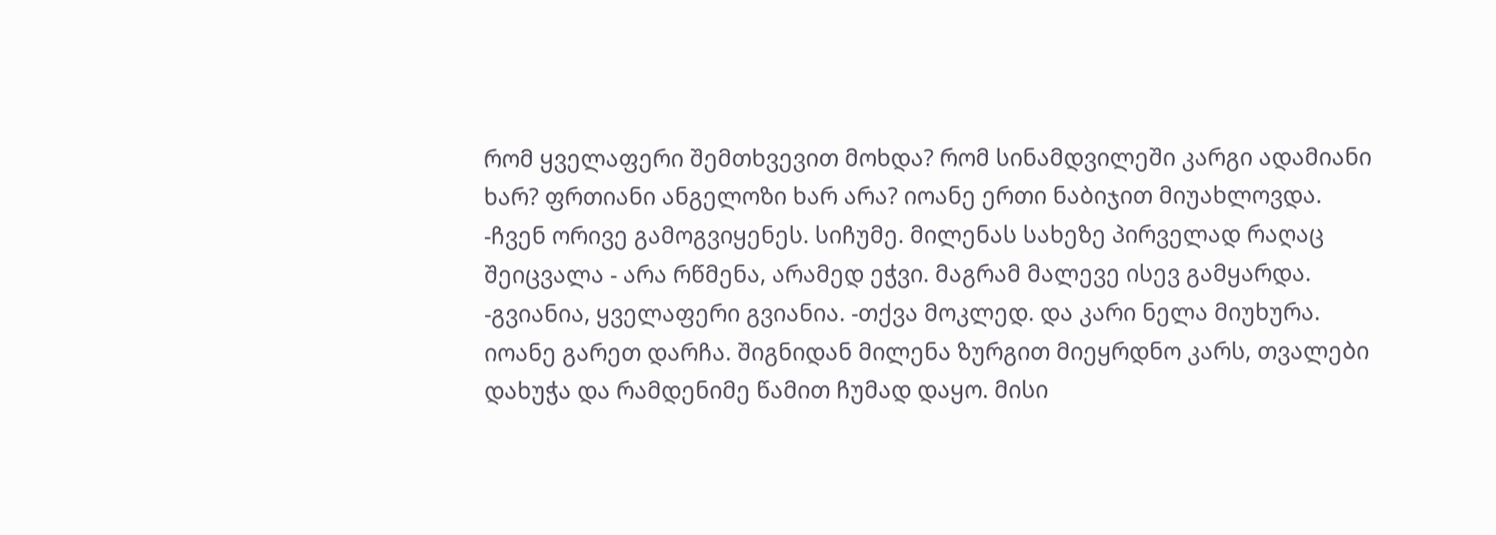რომ ყველაფერი შემთხვევით მოხდა? რომ სინამდვილეში კარგი ადამიანი ხარ? ფრთიანი ანგელოზი ხარ არა? იოანე ერთი ნაბიჯით მიუახლოვდა. -ჩვენ ორივე გამოგვიყენეს. სიჩუმე. მილენას სახეზე პირველად რაღაც შეიცვალა - არა რწმენა, არამედ ეჭვი. მაგრამ მალევე ისევ გამყარდა. -გვიანია, ყველაფერი გვიანია. -თქვა მოკლედ. და კარი ნელა მიუხურა. იოანე გარეთ დარჩა. შიგნიდან მილენა ზურგით მიეყრდნო კარს, თვალები დახუჭა და რამდენიმე წამით ჩუმად დაყო. მისი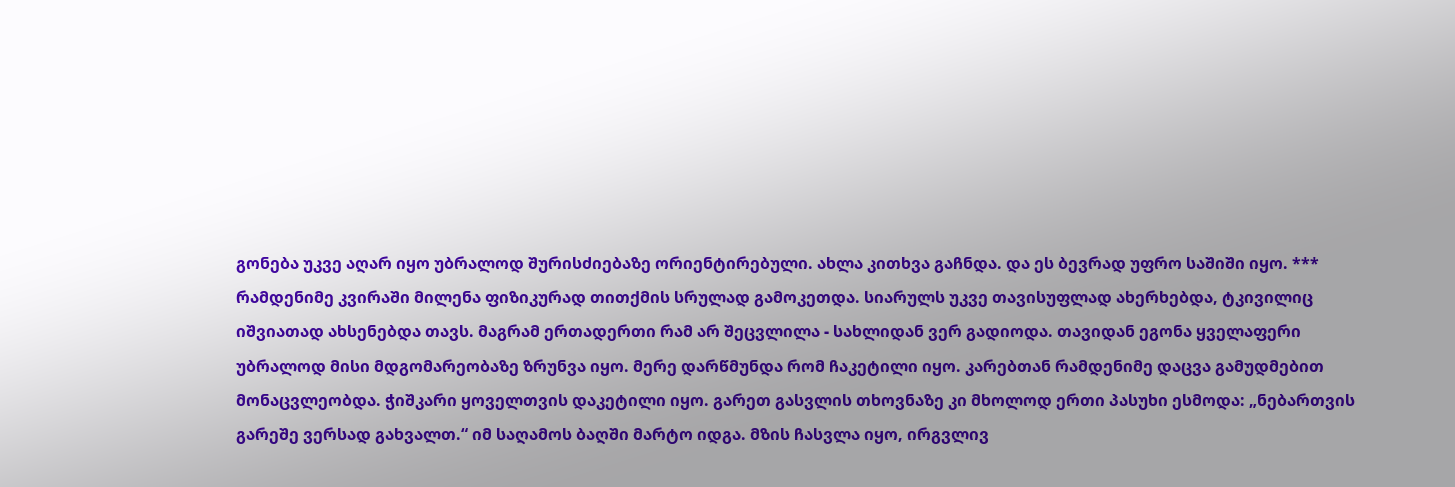გონება უკვე აღარ იყო უბრალოდ შურისძიებაზე ორიენტირებული. ახლა კითხვა გაჩნდა. და ეს ბევრად უფრო საშიში იყო. *** რამდენიმე კვირაში მილენა ფიზიკურად თითქმის სრულად გამოკეთდა. სიარულს უკვე თავისუფლად ახერხებდა, ტკივილიც იშვიათად ახსენებდა თავს. მაგრამ ერთადერთი რამ არ შეცვლილა - სახლიდან ვერ გადიოდა. თავიდან ეგონა ყველაფერი უბრალოდ მისი მდგომარეობაზე ზრუნვა იყო. მერე დარწმუნდა რომ ჩაკეტილი იყო. კარებთან რამდენიმე დაცვა გამუდმებით მონაცვლეობდა. ჭიშკარი ყოველთვის დაკეტილი იყო. გარეთ გასვლის თხოვნაზე კი მხოლოდ ერთი პასუხი ესმოდა: „ნებართვის გარეშე ვერსად გახვალთ.“ იმ საღამოს ბაღში მარტო იდგა. მზის ჩასვლა იყო, ირგვლივ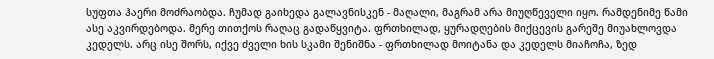სუფთა ჰაერი მოძრაობდა. ჩუმად გაიხედა გალავნისკენ - მაღალი, მაგრამ არა მიუღწეველი იყო. რამდენიმე წამი ასე აკვირდებოდა. მერე თითქოს რაღაც გადაწყვიტა. ფრთხილად, ყურადღების მიქცევის გარეშე მიუახლოვდა კედელს. არც ისე შორს, იქვე ძველი ხის სკამი შენიშნა - ფრთხილად მოიტანა და კედელს მიაჩოჩა, ზედ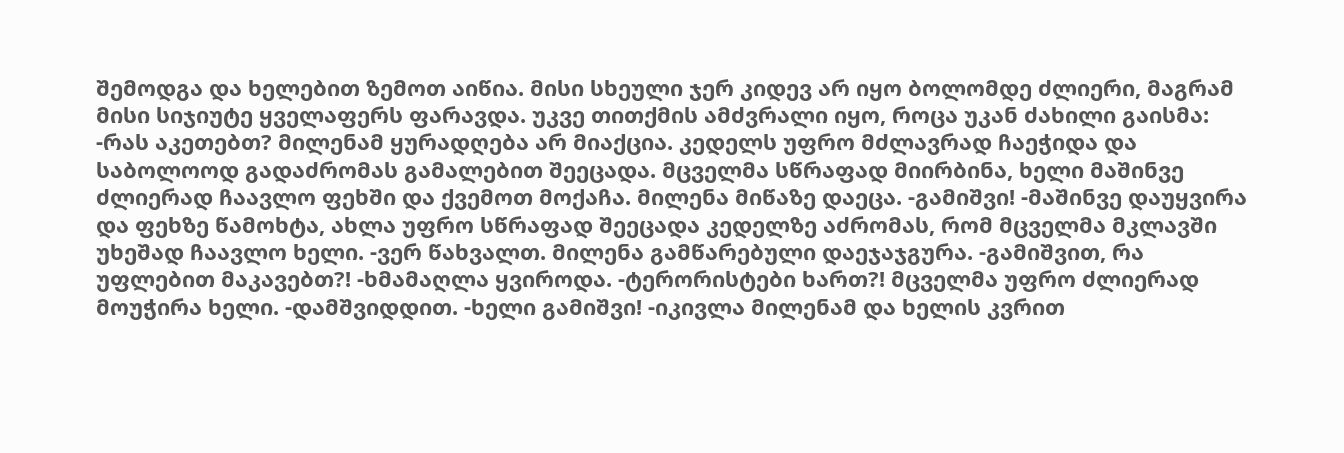შემოდგა და ხელებით ზემოთ აიწია. მისი სხეული ჯერ კიდევ არ იყო ბოლომდე ძლიერი, მაგრამ მისი სიჯიუტე ყველაფერს ფარავდა. უკვე თითქმის ამძვრალი იყო, როცა უკან ძახილი გაისმა: -რას აკეთებთ? მილენამ ყურადღება არ მიაქცია. კედელს უფრო მძლავრად ჩაეჭიდა და საბოლოოდ გადაძრომას გამალებით შეეცადა. მცველმა სწრაფად მიირბინა, ხელი მაშინვე ძლიერად ჩაავლო ფეხში და ქვემოთ მოქაჩა. მილენა მიწაზე დაეცა. -გამიშვი! -მაშინვე დაუყვირა და ფეხზე წამოხტა, ახლა უფრო სწრაფად შეეცადა კედელზე აძრომას, რომ მცველმა მკლავში უხეშად ჩაავლო ხელი. -ვერ წახვალთ. მილენა გამწარებული დაეჯაჯგურა. -გამიშვით, რა უფლებით მაკავებთ?! -ხმამაღლა ყვიროდა. -ტერორისტები ხართ?! მცველმა უფრო ძლიერად მოუჭირა ხელი. -დამშვიდდით. -ხელი გამიშვი! -იკივლა მილენამ და ხელის კვრით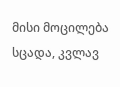მისი მოცილება სცადა, კვლავ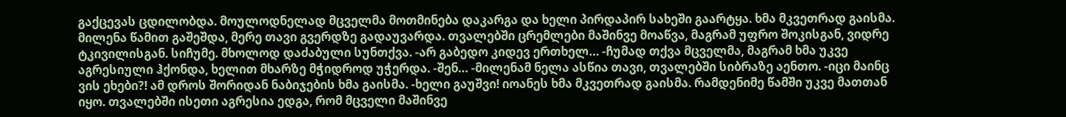გაქცევას ცდილობდა. მოულოდნელად მცველმა მოთმინება დაკარგა და ხელი პირდაპირ სახეში გაარტყა. ხმა მკვეთრად გაისმა. მილენა წამით გაშეშდა, მერე თავი გვერდზე გადაუვარდა. თვალებში ცრემლები მაშინვე მოაწვა, მაგრამ უფრო შოკისგან, ვიდრე ტკივილისგან. სიჩუმე. მხოლოდ დაძაბული სუნთქვა. -არ გაბედო კიდევ ერთხელ… -ჩუმად თქვა მცველმა, მაგრამ ხმა უკვე აგრესიული ჰქონდა, ხელით მხარზე მჭიდროდ უჭერდა. -შენ… -მილენამ ნელა ასწია თავი, თვალებში სიბრაზე აენთო. -იცი მაინც ვის ეხები?! ამ დროს შორიდან ნაბიჯების ხმა გაისმა. -ხელი გაუშვი! იოანეს ხმა მკვეთრად გაისმა. რამდენიმე წამში უკვე მათთან იყო. თვალებში ისეთი აგრესია ედგა, რომ მცველი მაშინვე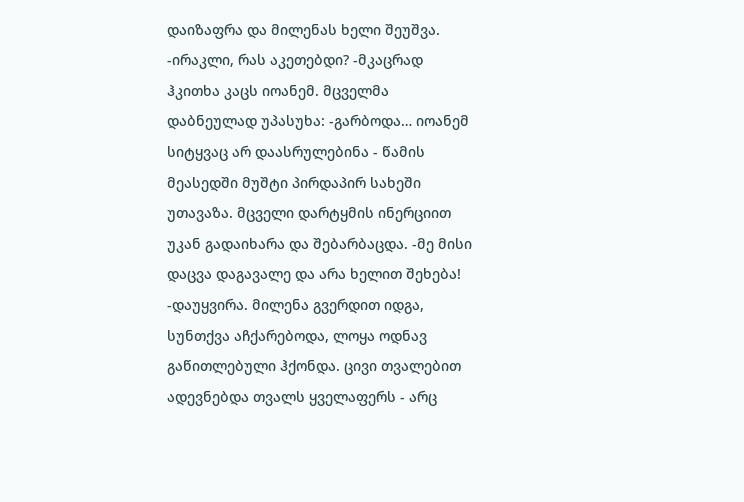დაიზაფრა და მილენას ხელი შეუშვა. -ირაკლი, რას აკეთებდი? -მკაცრად ჰკითხა კაცს იოანემ. მცველმა დაბნეულად უპასუხა: -გარბოდა… იოანემ სიტყვაც არ დაასრულებინა - წამის მეასედში მუშტი პირდაპირ სახეში უთავაზა. მცველი დარტყმის ინერციით უკან გადაიხარა და შებარბაცდა. -მე მისი დაცვა დაგავალე და არა ხელით შეხება! -დაუყვირა. მილენა გვერდით იდგა, სუნთქვა აჩქარებოდა, ლოყა ოდნავ გაწითლებული ჰქონდა. ცივი თვალებით ადევნებდა თვალს ყველაფერს - არც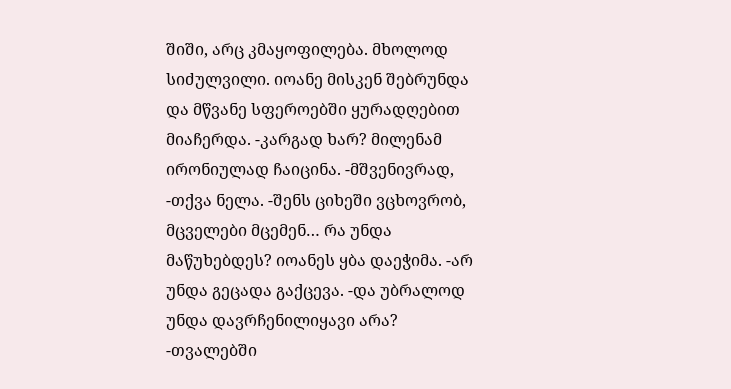შიში, არც კმაყოფილება. მხოლოდ სიძულვილი. იოანე მისკენ შებრუნდა და მწვანე სფეროებში ყურადღებით მიაჩერდა. -კარგად ხარ? მილენამ ირონიულად ჩაიცინა. -მშვენივრად, -თქვა ნელა. -შენს ციხეში ვცხოვრობ, მცველები მცემენ… რა უნდა მაწუხებდეს? იოანეს ყბა დაეჭიმა. -არ უნდა გეცადა გაქცევა. -და უბრალოდ უნდა დავრჩენილიყავი არა? -თვალებში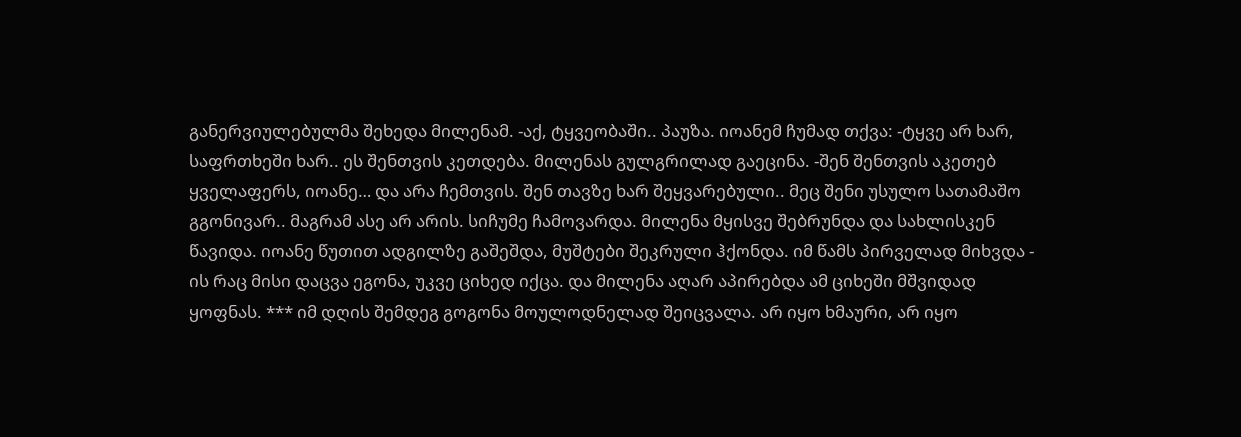განერვიულებულმა შეხედა მილენამ. -აქ, ტყვეობაში.. პაუზა. იოანემ ჩუმად თქვა: -ტყვე არ ხარ, საფრთხეში ხარ.. ეს შენთვის კეთდება. მილენას გულგრილად გაეცინა. -შენ შენთვის აკეთებ ყველაფერს, იოანე… და არა ჩემთვის. შენ თავზე ხარ შეყვარებული.. მეც შენი უსულო სათამაშო გგონივარ.. მაგრამ ასე არ არის. სიჩუმე ჩამოვარდა. მილენა მყისვე შებრუნდა და სახლისკენ წავიდა. იოანე წუთით ადგილზე გაშეშდა, მუშტები შეკრული ჰქონდა. იმ წამს პირველად მიხვდა - ის რაც მისი დაცვა ეგონა, უკვე ციხედ იქცა. და მილენა აღარ აპირებდა ამ ციხეში მშვიდად ყოფნას. *** იმ დღის შემდეგ გოგონა მოულოდნელად შეიცვალა. არ იყო ხმაური, არ იყო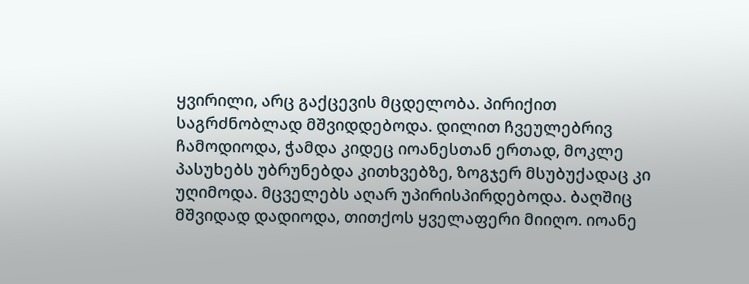ყვირილი, არც გაქცევის მცდელობა. პირიქით საგრძნობლად მშვიდდებოდა. დილით ჩვეულებრივ ჩამოდიოდა, ჭამდა კიდეც იოანესთან ერთად, მოკლე პასუხებს უბრუნებდა კითხვებზე, ზოგჯერ მსუბუქადაც კი უღიმოდა. მცველებს აღარ უპირისპირდებოდა. ბაღშიც მშვიდად დადიოდა, თითქოს ყველაფერი მიიღო. იოანე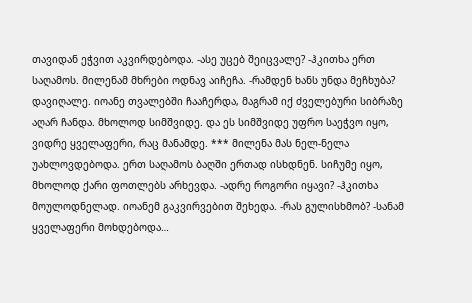თავიდან ეჭვით აკვირდებოდა. -ასე უცებ შეიცვალე? -ჰკითხა ერთ საღამოს. მილენამ მხრები ოდნავ აიჩეჩა. -რამდენ ხანს უნდა მეჩხუბა? დავიღალე. იოანე თვალებში ჩააჩერდა, მაგრამ იქ ძველებური სიბრაზე აღარ ჩანდა. მხოლოდ სიმშვიდე. და ეს სიმშვიდე უფრო საეჭვო იყო, ვიდრე ყველაფერი, რაც მანამდე. *** მილენა მას ნელ-ნელა უახლოვდებოდა. ერთ საღამოს ბაღში ერთად ისხდნენ. სიჩუმე იყო, მხოლოდ ქარი ფოთლებს არხევდა. -ადრე როგორი იყავი? -ჰკითხა მოულოდნელად. იოანემ გაკვირვებით შეხედა. -რას გულისხმობ? -სანამ ყველაფერი მოხდებოდა…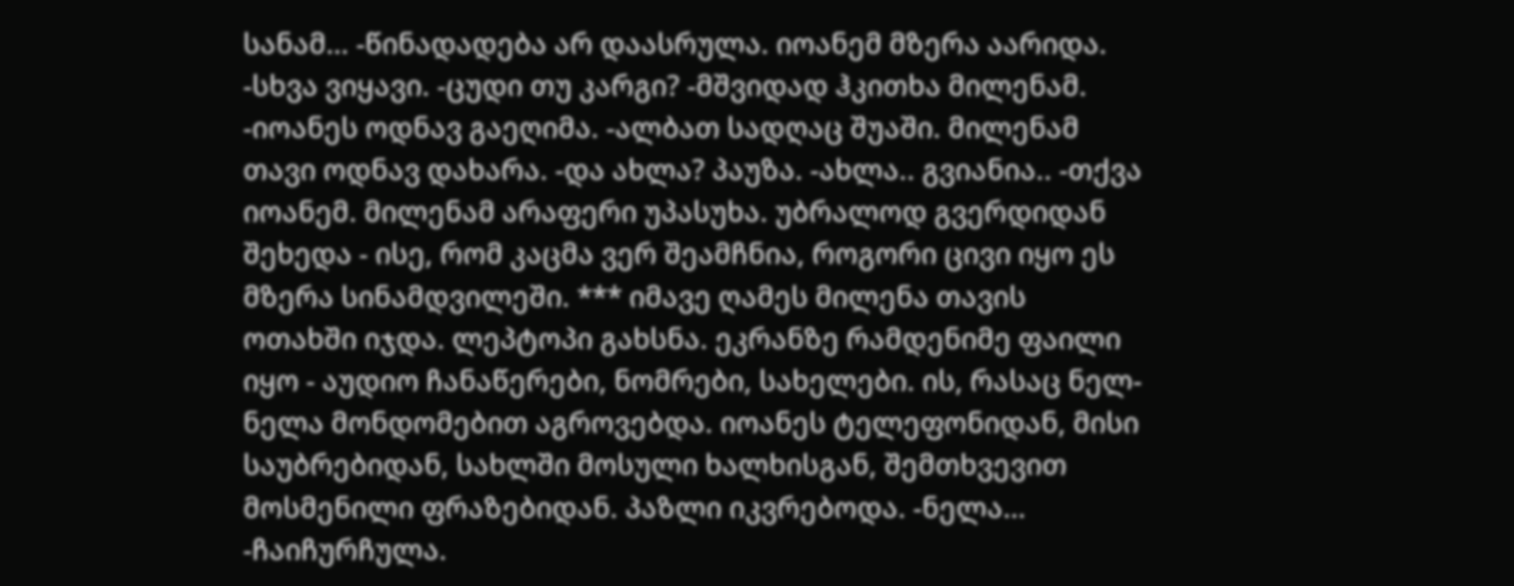სანამ… -წინადადება არ დაასრულა. იოანემ მზერა აარიდა. -სხვა ვიყავი. -ცუდი თუ კარგი? -მშვიდად ჰკითხა მილენამ. -იოანეს ოდნავ გაეღიმა. -ალბათ სადღაც შუაში. მილენამ თავი ოდნავ დახარა. -და ახლა? პაუზა. -ახლა.. გვიანია.. -თქვა იოანემ. მილენამ არაფერი უპასუხა. უბრალოდ გვერდიდან შეხედა - ისე, რომ კაცმა ვერ შეამჩნია, როგორი ცივი იყო ეს მზერა სინამდვილეში. *** იმავე ღამეს მილენა თავის ოთახში იჯდა. ლეპტოპი გახსნა. ეკრანზე რამდენიმე ფაილი იყო - აუდიო ჩანაწერები, ნომრები, სახელები. ის, რასაც ნელ-ნელა მონდომებით აგროვებდა. იოანეს ტელეფონიდან, მისი საუბრებიდან, სახლში მოსული ხალხისგან, შემთხვევით მოსმენილი ფრაზებიდან. პაზლი იკვრებოდა. -ნელა… -ჩაიჩურჩულა.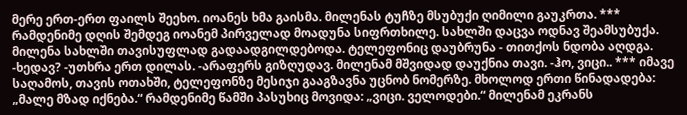მერე ერთ-ერთ ფაილს შეეხო. იოანეს ხმა გაისმა. მილენას ტუჩზე მსუბუქი ღიმილი გაუკრთა. *** რამდენიმე დღის შემდეგ იოანემ პირველად მოადუნა სიფრთხილე. სახლში დაცვა ოდნავ შეამსუბუქა. მილენა სახლში თავისუფლად გადაადგილდებოდა. ტელეფონიც დაუბრუნა - თითქოს ნდობა აღდგა. -ხედავ? -უთხრა ერთ დილას. -არაფერს გიზღუდავ. მილენამ მშვიდად დაუქნია თავი. -ჰო, ვიცი.. *** იმავე საღამოს, თავის ოთახში, ტელეფონზე მესიჯი გააგზავნა უცნობ ნომერზე. მხოლოდ ერთი წინადადება: „მალე მზად იქნება.“ რამდენიმე წამში პასუხიც მოვიდა: „ვიცი. ველოდები.“ მილენამ ეკრანს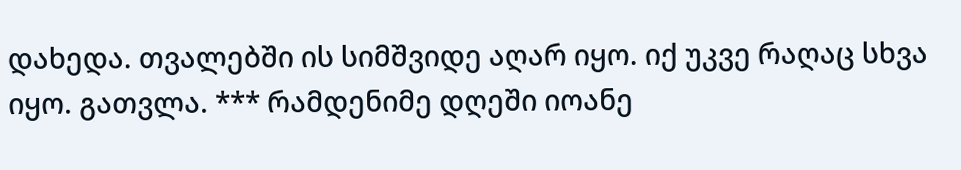დახედა. თვალებში ის სიმშვიდე აღარ იყო. იქ უკვე რაღაც სხვა იყო. გათვლა. *** რამდენიმე დღეში იოანე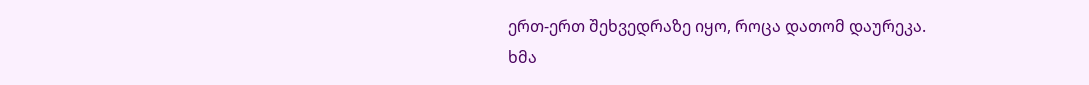ერთ-ერთ შეხვედრაზე იყო, როცა დათომ დაურეკა. ხმა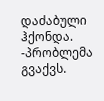დაძაბული ჰქონდა. -პრობლემა გვაქვს.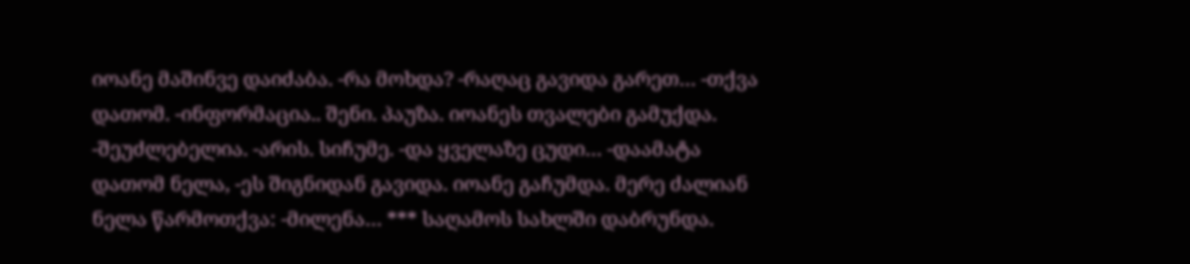იოანე მაშინვე დაიძაბა. -რა მოხდა? -რაღაც გავიდა გარეთ… -თქვა დათომ. -ინფორმაცია.. შენი. პაუზა. იოანეს თვალები გამუქდა. -შეუძლებელია. -არის. სიჩუმე. -და ყველაზე ცუდი… -დაამატა დათომ ნელა, -ეს შიგნიდან გავიდა. იოანე გაჩუმდა. მერე ძალიან ნელა წარმოთქვა: -მილენა… *** საღამოს სახლში დაბრუნდა.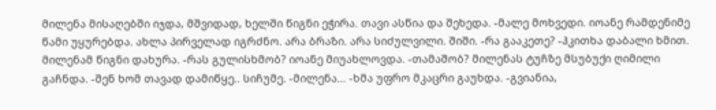მილენა მისაღებში იჯდა, მშვიდად, ხელში წიგნი ეჭირა. თავი ასწია და შეხედა. -მალე მოხვედი. იოანე რამდენიმე წამი უყურებდა. ახლა პირველად იგრძნო. არა ბრაზი. არა სიძულვილი. შიში. -რა გააკეთე? -ჰკითხა დაბალი ხმით. მილენამ წიგნი დახურა. -რას გულისხმობ? იოანე მიუახლოვდა. -თამაშობ? მილენას ტუჩზე მსუბუქი ღიმილი გაჩნდა. -შენ ხომ თავად დამიწყე.. სიჩუმე. -მილენა… -ხმა უფრო მკაცრი გაუხდა. -გვიანია,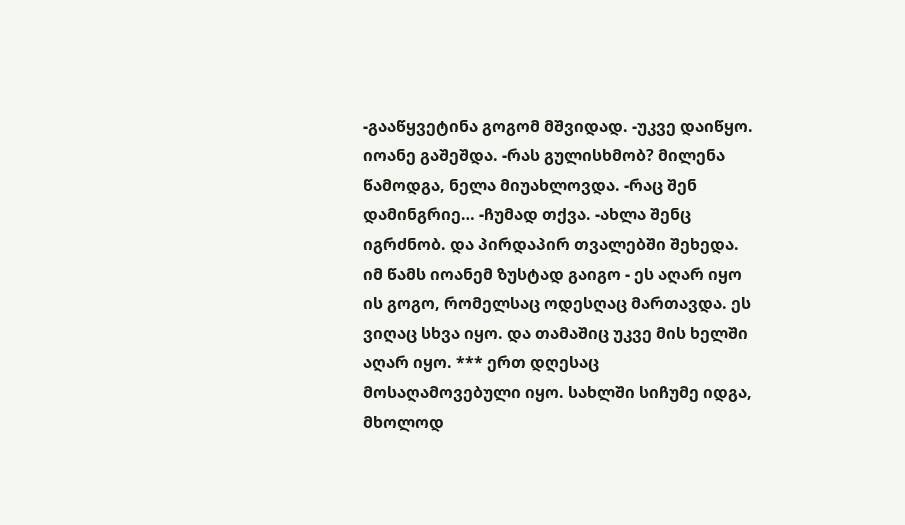-გააწყვეტინა გოგომ მშვიდად. -უკვე დაიწყო. იოანე გაშეშდა. -რას გულისხმობ? მილენა წამოდგა, ნელა მიუახლოვდა. -რაც შენ დამინგრიე… -ჩუმად თქვა. -ახლა შენც იგრძნობ. და პირდაპირ თვალებში შეხედა. იმ წამს იოანემ ზუსტად გაიგო - ეს აღარ იყო ის გოგო, რომელსაც ოდესღაც მართავდა. ეს ვიღაც სხვა იყო. და თამაშიც უკვე მის ხელში აღარ იყო. *** ერთ დღესაც მოსაღამოვებული იყო. სახლში სიჩუმე იდგა, მხოლოდ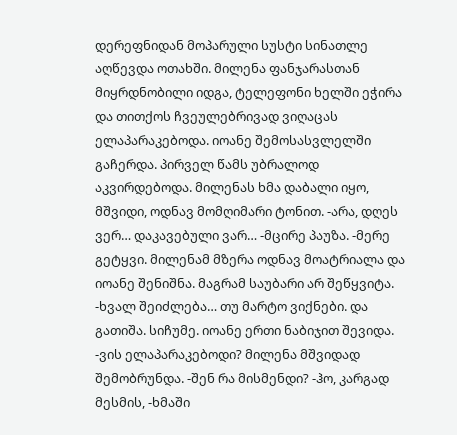დერეფნიდან მოპარული სუსტი სინათლე აღწევდა ოთახში. მილენა ფანჯარასთან მიყრდნობილი იდგა, ტელეფონი ხელში ეჭირა და თითქოს ჩვეულებრივად ვიღაცას ელაპარაკებოდა. იოანე შემოსასვლელში გაჩერდა. პირველ წამს უბრალოდ აკვირდებოდა. მილენას ხმა დაბალი იყო, მშვიდი, ოდნავ მომღიმარი ტონით. -არა, დღეს ვერ… დაკავებული ვარ… -მცირე პაუზა. -მერე გეტყვი. მილენამ მზერა ოდნავ მოატრიალა და იოანე შენიშნა. მაგრამ საუბარი არ შეწყვიტა. -ხვალ შეიძლება… თუ მარტო ვიქნები. და გათიშა. სიჩუმე. იოანე ერთი ნაბიჯით შევიდა. -ვის ელაპარაკებოდი? მილენა მშვიდად შემობრუნდა. -შენ რა მისმენდი? -ჰო, კარგად მესმის, -ხმაში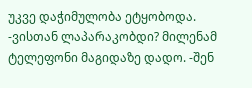უკვე დაჭიმულობა ეტყობოდა. -ვისთან ლაპარაკობდი? მილენამ ტელეფონი მაგიდაზე დადო. -შენ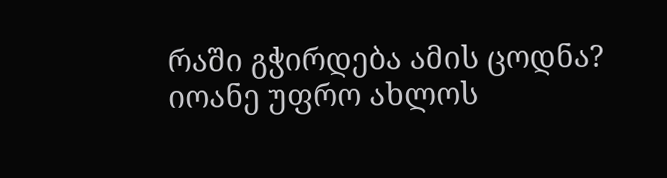რაში გჭირდება ამის ცოდნა? იოანე უფრო ახლოს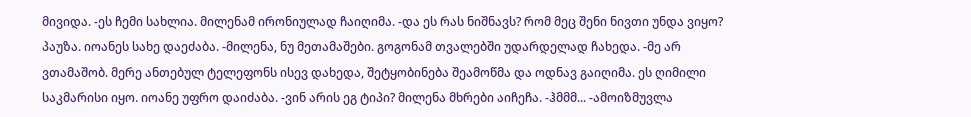მივიდა. -ეს ჩემი სახლია. მილენამ ირონიულად ჩაიღიმა. -და ეს რას ნიშნავს? რომ მეც შენი ნივთი უნდა ვიყო? პაუზა. იოანეს სახე დაეძაბა. -მილენა, ნუ მეთამაშები. გოგონამ თვალებში უდარდელად ჩახედა. -მე არ ვთამაშობ. მერე ანთებულ ტელეფონს ისევ დახედა, შეტყობინება შეამოწმა და ოდნავ გაიღიმა. ეს ღიმილი საკმარისი იყო. იოანე უფრო დაიძაბა. -ვინ არის ეგ ტიპი? მილენა მხრები აიჩეჩა. -ჰმმმ... -ამოიზმუვლა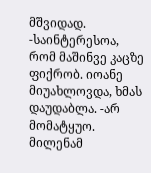მშვიდად. -საინტერესოა, რომ მაშინვე კაცზე ფიქრობ. იოანე მიუახლოვდა, ხმას დაუდაბლა. -არ მომატყუო. მილენამ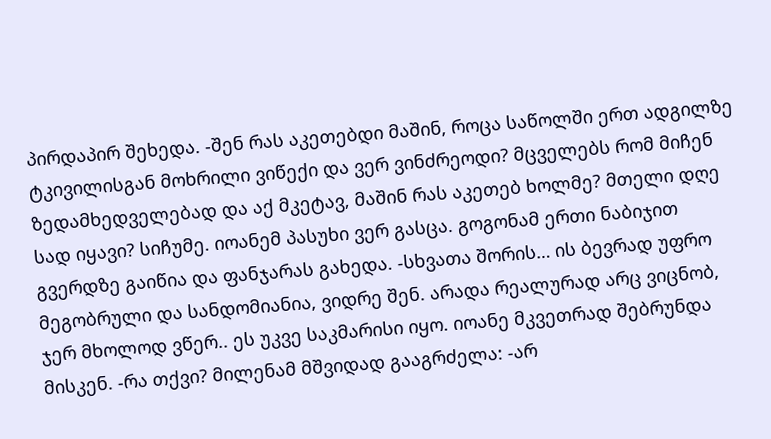პირდაპირ შეხედა. -შენ რას აკეთებდი მაშინ, როცა საწოლში ერთ ადგილზე ტკივილისგან მოხრილი ვიწექი და ვერ ვინძრეოდი? მცველებს რომ მიჩენ ზედამხედველებად და აქ მკეტავ, მაშინ რას აკეთებ ხოლმე? მთელი დღე სად იყავი? სიჩუმე. იოანემ პასუხი ვერ გასცა. გოგონამ ერთი ნაბიჯით გვერდზე გაიწია და ფანჯარას გახედა. -სხვათა შორის… ის ბევრად უფრო მეგობრული და სანდომიანია, ვიდრე შენ. არადა რეალურად არც ვიცნობ, ჯერ მხოლოდ ვწერ.. ეს უკვე საკმარისი იყო. იოანე მკვეთრად შებრუნდა მისკენ. -რა თქვი? მილენამ მშვიდად გააგრძელა: -არ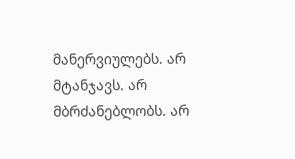მანერვიულებს. არ მტანჯავს. არ მბრძანებლობს. არ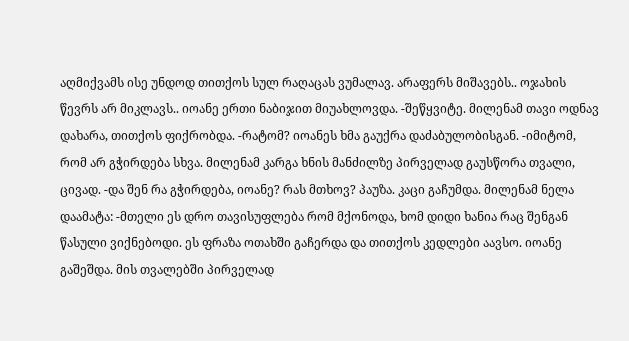აღმიქვამს ისე უნდოდ თითქოს სულ რაღაცას ვუმალავ. არაფერს მიშავებს.. ოჯახის წევრს არ მიკლავს.. იოანე ერთი ნაბიჯით მიუახლოვდა. -შეწყვიტე. მილენამ თავი ოდნავ დახარა, თითქოს ფიქრობდა. -რატომ? იოანეს ხმა გაუქრა დაძაბულობისგან. -იმიტომ, რომ არ გჭირდება სხვა. მილენამ კარგა ხნის მანძილზე პირველად გაუსწორა თვალი, ცივად. -და შენ რა გჭირდება, იოანე? რას მთხოვ? პაუზა. კაცი გაჩუმდა. მილენამ ნელა დაამატა: -მთელი ეს დრო თავისუფლება რომ მქონოდა, ხომ დიდი ხანია რაც შენგან წასული ვიქნებოდი. ეს ფრაზა ოთახში გაჩერდა და თითქოს კედლები აავსო. იოანე გაშეშდა. მის თვალებში პირველად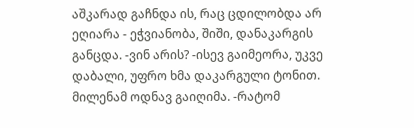აშკარად გაჩნდა ის, რაც ცდილობდა არ ეღიარა - ეჭვიანობა, შიში, დანაკარგის განცდა. -ვინ არის? -ისევ გაიმეორა, უკვე დაბალი, უფრო ხმა დაკარგული ტონით. მილენამ ოდნავ გაიღიმა. -რატომ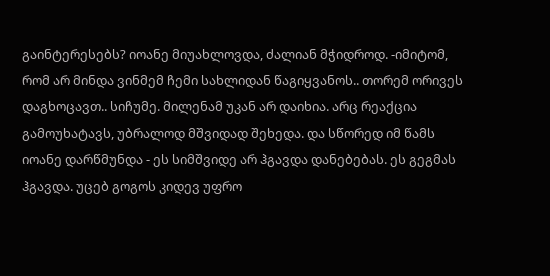გაინტერესებს? იოანე მიუახლოვდა, ძალიან მჭიდროდ. -იმიტომ, რომ არ მინდა ვინმემ ჩემი სახლიდან წაგიყვანოს.. თორემ ორივეს დაგხოცავთ.. სიჩუმე. მილენამ უკან არ დაიხია. არც რეაქცია გამოუხატავს, უბრალოდ მშვიდად შეხედა. და სწორედ იმ წამს იოანე დარწმუნდა - ეს სიმშვიდე არ ჰგავდა დანებებას. ეს გეგმას ჰგავდა. უცებ გოგოს კიდევ უფრო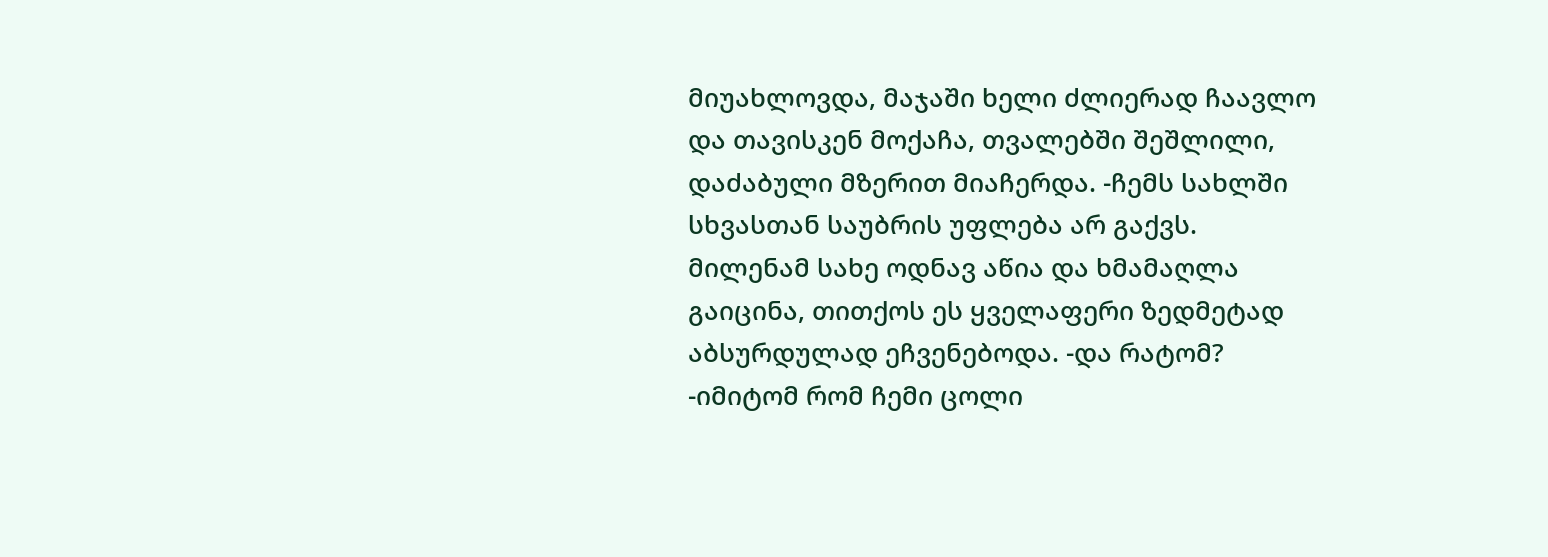მიუახლოვდა, მაჯაში ხელი ძლიერად ჩაავლო და თავისკენ მოქაჩა, თვალებში შეშლილი, დაძაბული მზერით მიაჩერდა. -ჩემს სახლში სხვასთან საუბრის უფლება არ გაქვს. მილენამ სახე ოდნავ აწია და ხმამაღლა გაიცინა, თითქოს ეს ყველაფერი ზედმეტად აბსურდულად ეჩვენებოდა. -და რატომ? -იმიტომ რომ ჩემი ცოლი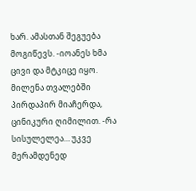ხარ. ამასთან შეგუება მოგიწევს. -იოანეს ხმა ცივი და მტკიცე იყო. მილენა თვალებში პირდაპირ მიაჩერდა, ცინიკური ღიმილით. -რა სისულელეა… უკვე მერამდენედ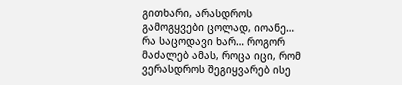გითხარი, არასდროს გამოგყვები ცოლად, იოანე… რა საცოდავი ხარ… როგორ მაძალებ ამას, როცა იცი, რომ ვერასდროს შეგიყვარებ ისე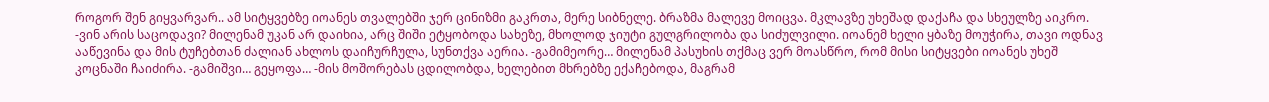როგორ შენ გიყვარვარ.. ამ სიტყვებზე იოანეს თვალებში ჯერ ცინიზმი გაკრთა, მერე სიბნელე. ბრაზმა მალევე მოიცვა. მკლავზე უხეშად დაქაჩა და სხეულზე აიკრო. -ვინ არის საცოდავი? მილენამ უკან არ დაიხია, არც შიში ეტყობოდა სახეზე, მხოლოდ ჯიუტი გულგრილობა და სიძულვილი. იოანემ ხელი ყბაზე მოუჭირა, თავი ოდნავ ააწევინა და მის ტუჩებთან ძალიან ახლოს დაიჩურჩულა, სუნთქვა აერია. -გამიმეორე… მილენამ პასუხის თქმაც ვერ მოასწრო, რომ მისი სიტყვები იოანეს უხეშ კოცნაში ჩაიძირა. -გამიშვი… გეყოფა… -მის მოშორებას ცდილობდა, ხელებით მხრებზე ექაჩებოდა, მაგრამ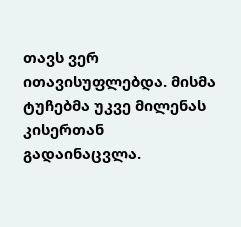თავს ვერ ითავისუფლებდა. მისმა ტუჩებმა უკვე მილენას კისერთან გადაინაცვლა.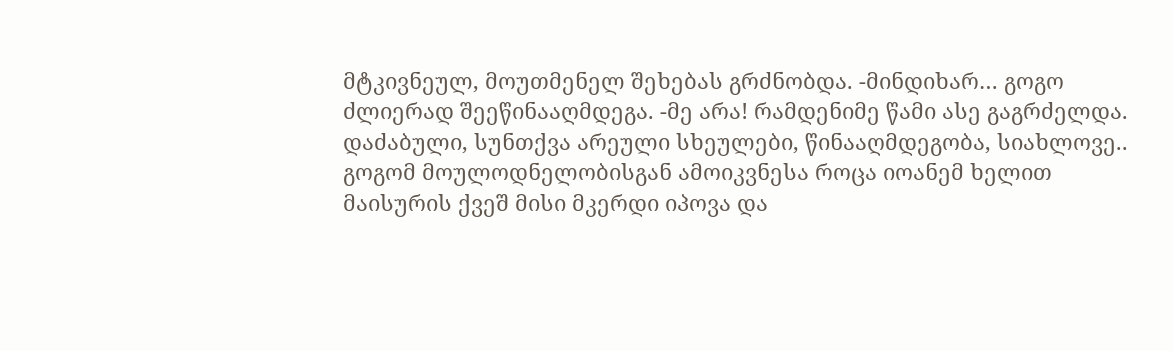მტკივნეულ, მოუთმენელ შეხებას გრძნობდა. -მინდიხარ… გოგო ძლიერად შეეწინააღმდეგა. -მე არა! რამდენიმე წამი ასე გაგრძელდა. დაძაბული, სუნთქვა არეული სხეულები, წინააღმდეგობა, სიახლოვე.. გოგომ მოულოდნელობისგან ამოიკვნესა როცა იოანემ ხელით მაისურის ქვეშ მისი მკერდი იპოვა და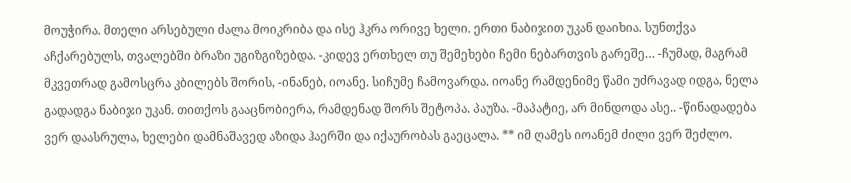მოუჭირა. მთელი არსებული ძალა მოიკრიბა და ისე ჰკრა ორივე ხელი. ერთი ნაბიჯით უკან დაიხია. სუნთქვა აჩქარებულს, თვალებში ბრაზი უგიზგიზებდა. -კიდევ ერთხელ თუ შემეხები ჩემი ნებართვის გარეშე… -ჩუმად, მაგრამ მკვეთრად გამოსცრა კბილებს შორის, -ინანებ, იოანე. სიჩუმე ჩამოვარდა. იოანე რამდენიმე წამი უძრავად იდგა, ნელა გადადგა ნაბიჯი უკან. თითქოს გააცნობიერა, რამდენად შორს შეტოპა. პაუზა. -მაპატიე, არ მინდოდა ასე.. -წინადადება ვერ დაასრულა, ხელები დამნაშავედ აზიდა ჰაერში და იქაურობას გაეცალა. ** იმ ღამეს იოანემ ძილი ვერ შეძლო.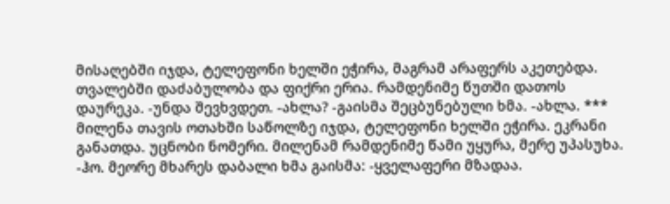მისაღებში იჯდა, ტელეფონი ხელში ეჭირა, მაგრამ არაფერს აკეთებდა. თვალებში დაძაბულობა და ფიქრი ერია. რამდენიმე წუთში დათოს დაურეკა. -უნდა შევხვდეთ. -ახლა? -გაისმა შეცბუნებული ხმა. -ახლა. *** მილენა თავის ოთახში საწოლზე იჯდა, ტელეფონი ხელში ეჭირა. ეკრანი განათდა. უცნობი ნომერი. მილენამ რამდენიმე წამი უყურა, მერე უპასუხა. -ჰო. მეორე მხარეს დაბალი ხმა გაისმა: -ყველაფერი მზადაა.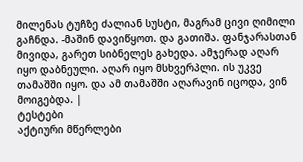მილენას ტუჩზე ძალიან სუსტი, მაგრამ ცივი ღიმილი გაჩნდა. -მაშინ დავიწყოთ. და გათიშა. ფანჯარასთან მივიდა, გარეთ სიბნელეს გახედა. ამჯერად აღარ იყო დაბნეული. აღარ იყო მსხვერპლი. ის უკვე თამაშში იყო. და ამ თამაშში აღარავინ იცოდა, ვინ მოიგებდა. |
ტესტები
აქტიური მწერლები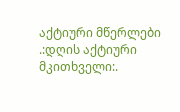აქტიური მწერლები
.:დღის აქტიური მკითხველი:.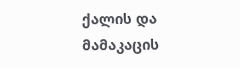ქალის და მამაკაცის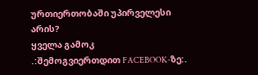ურთიერთობაში უპირველესი არის?
ყველა გამოკ
.:შემოგვიერთდით FACEBOOK-ზე:.